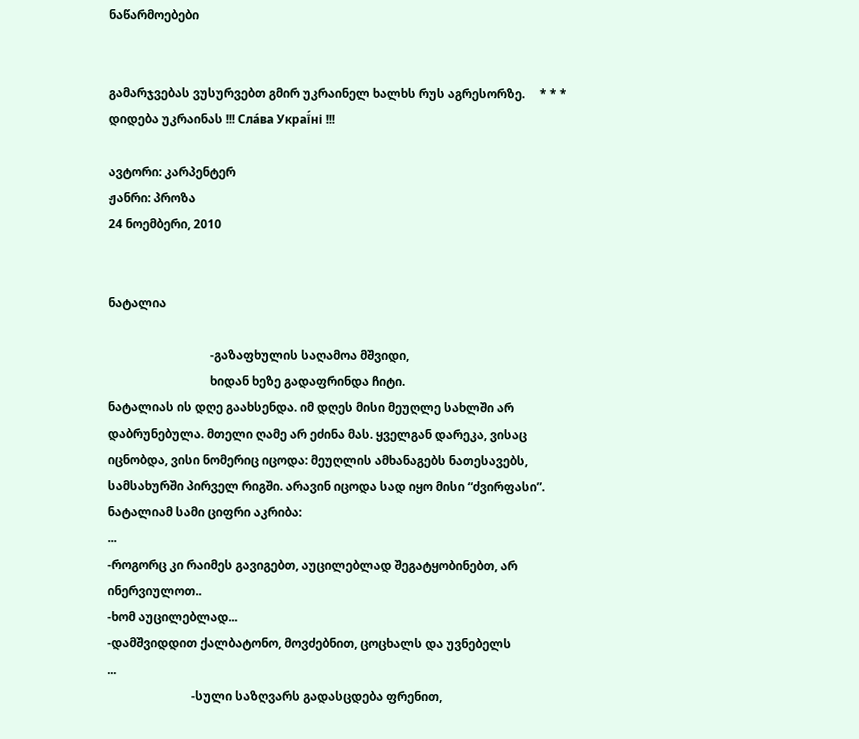ნაწარმოებები


გამარჯვებას ვუსურვებთ გმირ უკრაინელ ხალხს რუს აგრესორზე.     * * *     დიდება უკრაინას !!! Сла́ва Украї́ні !!!

ავტორი: კარპენტერ
ჟანრი: პროზა
24 ნოემბერი, 2010


ნატალია

                                  -გაზაფხულის საღამოა მშვიდი,
                                  ხიდან ხეზე გადაფრინდა ჩიტი.
ნატალიას ის დღე გაახსენდა. იმ დღეს მისი მეუღლე სახლში არ დაბრუნებულა. მთელი ღამე არ ეძინა მას. ყველგან დარეკა, ვისაც იცნობდა, ვისი ნომერიც იცოდა: მეუღლის ამხანაგებს ნათესავებს, სამსახურში პირველ რიგში. არავინ იცოდა სად იყო მისი “ძვირფასი”. ნატალიამ სამი ციფრი აკრიბა:
...
-როგორც კი რაიმეს გავიგებთ, აუცილებლად შეგატყობინებთ, არ ინერვიულოთ..
-ხომ აუცილებლად...
-დამშვიდდით ქალბატონო, მოვძებნით, ცოცხალს და უვნებელს
...
                            -სული საზღვარს გადასცდება ფრენით,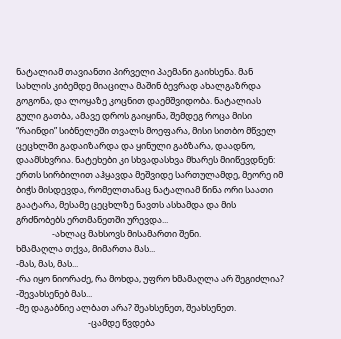ნატალიამ თავიანთი პირველი პაემანი გაიხსენა. მან სახლის კიბემდე მიაცილა მაშინ ბევრად ახალგაზრდა გოგონა, და ლოყაზე კოცნით დაემშვიდობა. ნატალიას გული გათბა, ამავე დროს გაიყინა, შემდეგ როცა მისი “რაინდი” სიბნელეში თვალს მოეფარა, მისი სითბო მწველ ცეცხლში გადაიზარდა და ყინული გაბზარა, დაადნო, დაამსხვრია. ნატეხები კი სხვადასხვა მხარეს მიიწევდნენ: ერთს სირბილით აჰყავდა მეშვიდე სართულამდე, მეორე იმ ბიჭს მისდევდა, რომელთანაც ნატალიამ წინა ორი საათი გაატარა, მესამე ცეცხლზე ნავთს ასხამდა და მის გრძნობებს ერთმანეთში ურევდა...
                  -ახლაც მახსოვს მისამართი შენი.
ხმამაღლა თქვა, მიმართა მას...
-მას, მას, მას...
-რა იყო ნიორაძე, რა მოხდა, უფრო ხმამაღლა არ შეგიძლია?
-შევახსენებ მას...
-მე დაგაბნიე ალბათ არა? შეახსენეთ, შეახსენეთ.
                                    -ცამდე წვდება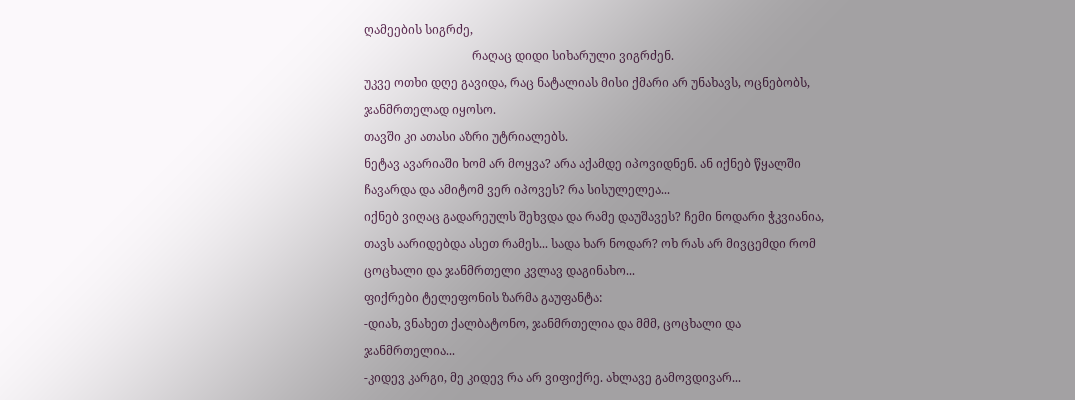ღამეების სიგრძე,
                                    რაღაც დიდი სიხარული ვიგრძენ.
უკვე ოთხი დღე გავიდა, რაც ნატალიას მისი ქმარი არ უნახავს, ოცნებობს, ჯანმრთელად იყოსო.
თავში კი ათასი აზრი უტრიალებს.
ნეტავ ავარიაში ხომ არ მოყვა? არა აქამდე იპოვიდნენ. ან იქნებ წყალში ჩავარდა და ამიტომ ვერ იპოვეს? რა სისულელეა...
იქნებ ვიღაც გადარეულს შეხვდა და რამე დაუშავეს? ჩემი ნოდარი ჭკვიანია, თავს აარიდებდა ასეთ რამეს... სადა ხარ ნოდარ? ოხ რას არ მივცემდი რომ ცოცხალი და ჯანმრთელი კვლავ დაგინახო...
ფიქრები ტელეფონის ზარმა გაუფანტა:
-დიახ, ვნახეთ ქალბატონო, ჯანმრთელია და მმმ, ცოცხალი და ჯანმრთელია...
-კიდევ კარგი, მე კიდევ რა არ ვიფიქრე. ახლავე გამოვდივარ...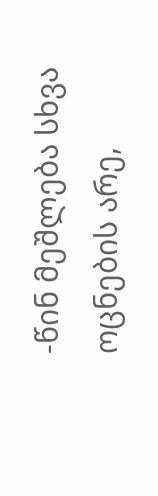-წინ მეშლება სხვა ოცნების არე,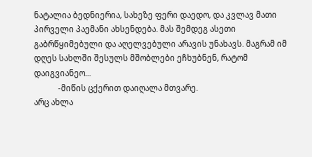ნატალია ბედნიერია, სახეზე ფერი დაედო, და კვლავ მათი პირველი პაემანი ახსენდება. მას შემდეგ ასეთი გაბრწყიმებული და აღელვებული არავის უნახავს. მაგრამ იმ დღეს სახლში შესულს მშობლები ეჩხუბნენ, რატომ დაიგვიანეო...
            -მიწის ცქერით დაიღალა მთვარე.
არც ახლა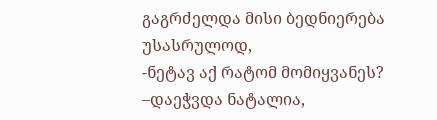გაგრძელდა მისი ბედნიერება უსასრულოდ,
-ნეტავ აქ რატომ მომიყვანეს? –დაეჭვდა ნატალია,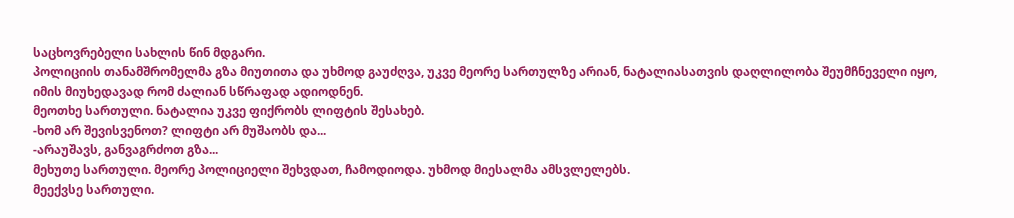საცხოვრებელი სახლის წინ მდგარი.
პოლიციის თანამშრომელმა გზა მიუთითა და უხმოდ გაუძღვა, უკვე მეორე სართულზე არიან, ნატალიასათვის დაღლილობა შეუმჩნეველი იყო, იმის მიუხედავად რომ ძალიან სწრაფად ადიოდნენ.
მეოთხე სართული. ნატალია უკვე ფიქრობს ლიფტის შესახებ.
-ხომ არ შევისვენოთ? ლიფტი არ მუშაობს და...
-არაუშავს, განვაგრძოთ გზა...
მეხუთე სართული. მეორე პოლიციელი შეხვდათ, ჩამოდიოდა. უხმოდ მიესალმა ამსვლელებს.
მეექვსე სართული.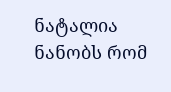ნატალია ნანობს რომ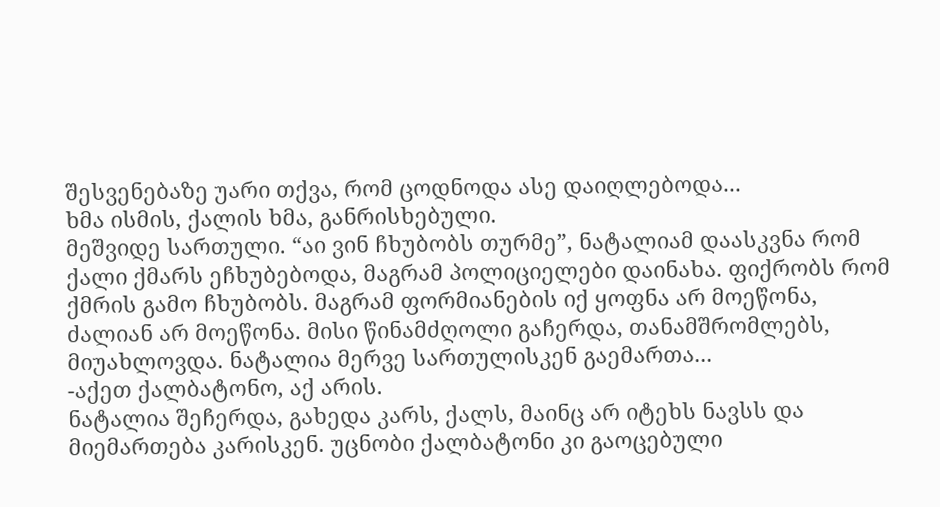შესვენებაზე უარი თქვა, რომ ცოდნოდა ასე დაიღლებოდა...
ხმა ისმის, ქალის ხმა, განრისხებული.
მეშვიდე სართული. “აი ვინ ჩხუბობს თურმე”, ნატალიამ დაასკვნა რომ ქალი ქმარს ეჩხუბებოდა, მაგრამ პოლიციელები დაინახა. ფიქრობს რომ ქმრის გამო ჩხუბობს. მაგრამ ფორმიანების იქ ყოფნა არ მოეწონა, ძალიან არ მოეწონა. მისი წინამძღოლი გაჩერდა, თანამშრომლებს, მიუახლოვდა. ნატალია მერვე სართულისკენ გაემართა...
-აქეთ ქალბატონო, აქ არის.
ნატალია შეჩერდა, გახედა კარს, ქალს, მაინც არ იტეხს ნავსს და მიემართება კარისკენ. უცნობი ქალბატონი კი გაოცებული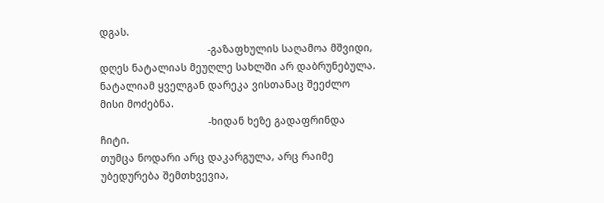დგას.
                                    -გაზაფხულის საღამოა მშვიდი,
დღეს ნატალიას მეუღლე სახლში არ დაბრუნებულა. ნატალიამ ყველგან დარეკა ვისთანაც შეეძლო მისი მოძებნა.
                                    -ხიდან ხეზე გადაფრინდა ჩიტი.
თუმცა ნოდარი არც დაკარგულა, არც რაიმე უბედურება შემთხვევია,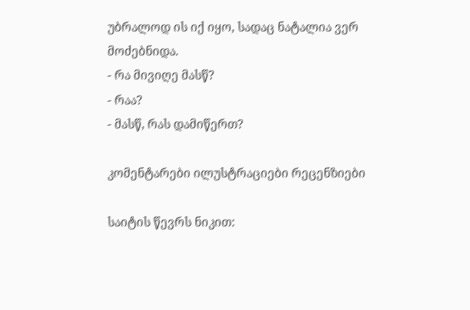უბრალოდ ის იქ იყო, სადაც ნატალია ვერ მოძებნიდა.
- რა მივიღე მასწ?
- რაა?
- მასწ, რას დამიწერთ?

კომენტარები ილუსტრაციები რეცენზიები

საიტის წევრს ნიკით: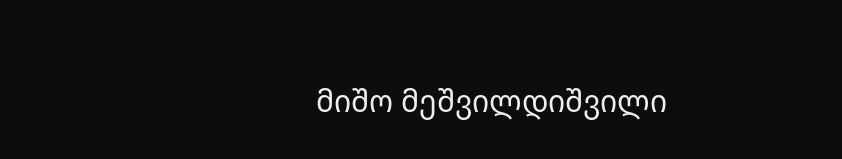მიშო მეშვილდიშვილი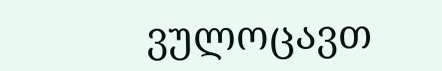ვულოცავთ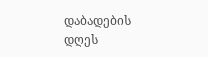დაბადების დღეს